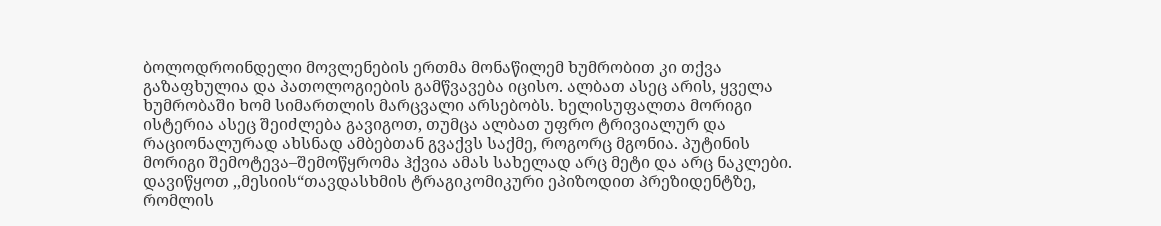ბოლოდროინდელი მოვლენების ერთმა მონაწილემ ხუმრობით კი თქვა გაზაფხულია და პათოლოგიების გამწვავება იცისო. ალბათ ასეც არის, ყველა ხუმრობაში ხომ სიმართლის მარცვალი არსებობს. ხელისუფალთა მორიგი ისტერია ასეც შეიძლება გავიგოთ, თუმცა ალბათ უფრო ტრივიალურ და რაციონალურად ახსნად ამბებთან გვაქვს საქმე, როგორც მგონია. პუტინის მორიგი შემოტევა–შემოწყრომა ჰქვია ამას სახელად არც მეტი და არც ნაკლები.
დავიწყოთ ,,მესიის“თავდასხმის ტრაგიკომიკური ეპიზოდით პრეზიდენტზე, რომლის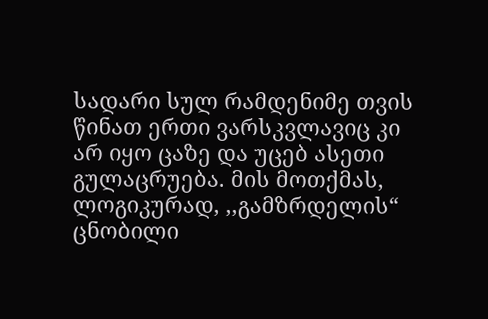სადარი სულ რამდენიმე თვის წინათ ერთი ვარსკვლავიც კი არ იყო ცაზე და უცებ ასეთი გულაცრუება. მის მოთქმას, ლოგიკურად, ,,გამზრდელის“ ცნობილი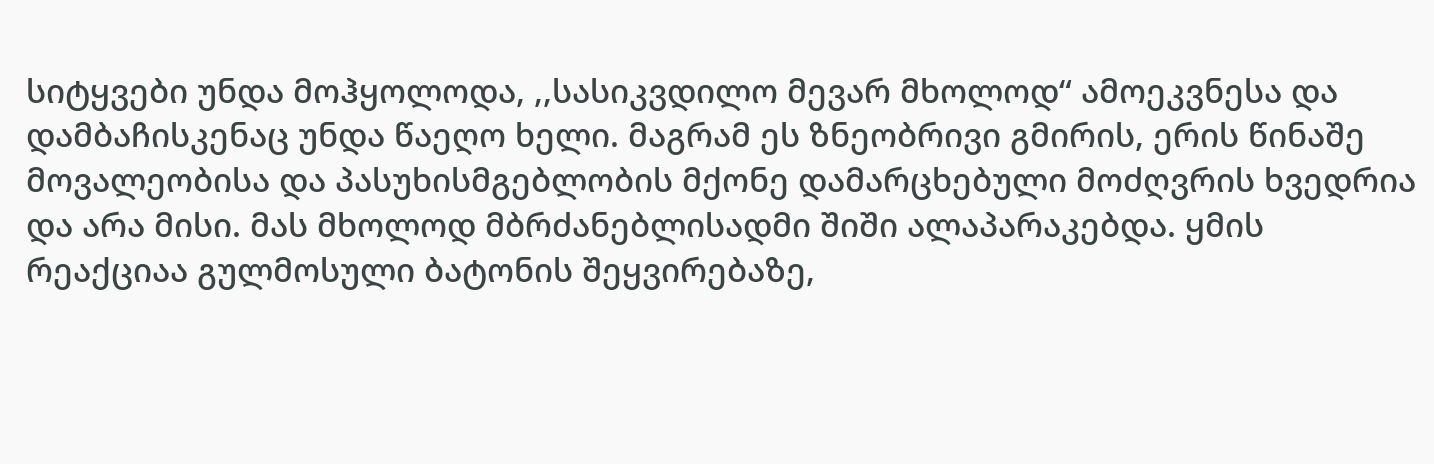სიტყვები უნდა მოჰყოლოდა, ,,სასიკვდილო მევარ მხოლოდ“ ამოეკვნესა და დამბაჩისკენაც უნდა წაეღო ხელი. მაგრამ ეს ზნეობრივი გმირის, ერის წინაშე მოვალეობისა და პასუხისმგებლობის მქონე დამარცხებული მოძღვრის ხვედრია და არა მისი. მას მხოლოდ მბრძანებლისადმი შიში ალაპარაკებდა. ყმის რეაქციაა გულმოსული ბატონის შეყვირებაზე,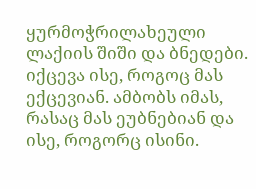ყურმოჭრილახეული ლაქიის შიში და ბნედები. იქცევა ისე, როგოც მას ექცევიან. ამბობს იმას, რასაც მას ეუბნებიან და ისე, როგორც ისინი.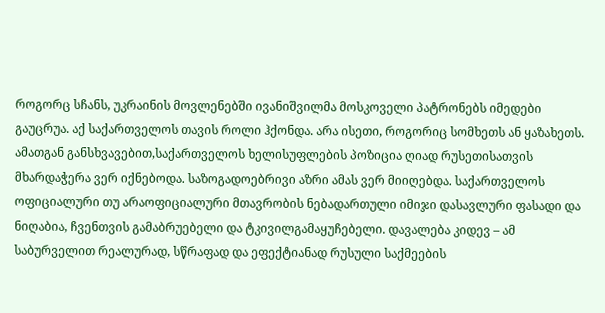როგორც სჩანს, უკრაინის მოვლენებში ივანიშვილმა მოსკოველი პატრონებს იმედები გაუცრუა. აქ საქართველოს თავის როლი ჰქონდა. არა ისეთი, როგორიც სომხეთს ან ყაზახეთს. ამათგან განსხვავებით,საქართველოს ხელისუფლების პოზიცია ღიად რუსეთისათვის მხარდაჭერა ვერ იქნებოდა. საზოგადოებრივი აზრი ამას ვერ მიიღებდა. საქართველოს ოფიციალური თუ არაოფიციალური მთავრობის ნებადართული იმიჯი დასავლური ფასადი და ნიღაბია, ჩვენთვის გამაბრუებელი და ტკივილგამაყუჩებელი. დავალება კიდევ – ამ საბურველით რეალურად, სწრაფად და ეფექტიანად რუსული საქმეების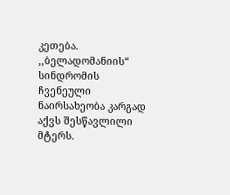კეთება.
,,ბელადომანიის“ სინდრომის ჩვენეული ნაირსახეობა კარგად აქვს შესწავლილი მტერს.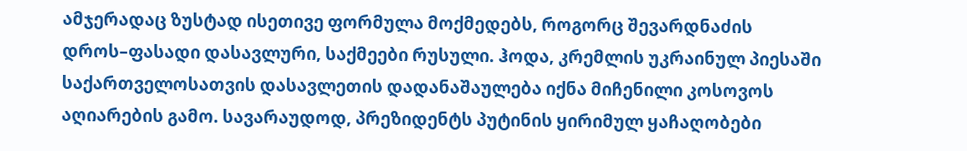ამჯერადაც ზუსტად ისეთივე ფორმულა მოქმედებს, როგორც შევარდნაძის დროს–ფასადი დასავლური, საქმეები რუსული. ჰოდა, კრემლის უკრაინულ პიესაში საქართველოსათვის დასავლეთის დადანაშაულება იქნა მიჩენილი კოსოვოს აღიარების გამო. სავარაუდოდ, პრეზიდენტს პუტინის ყირიმულ ყაჩაღობები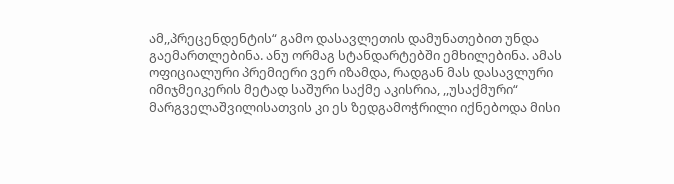ამ,,პრეცენდენტის“ გამო დასავლეთის დამუნათებით უნდა გაემართლებინა. ანუ ორმაგ სტანდარტებში ემხილებინა. ამას ოფიციალური პრემიერი ვერ იზამდა, რადგან მას დასავლური იმიჯმეიკერის მეტად საშური საქმე აკისრია, ,,უსაქმური“ მარგველაშვილისათვის კი ეს ზედგამოჭრილი იქნებოდა მისი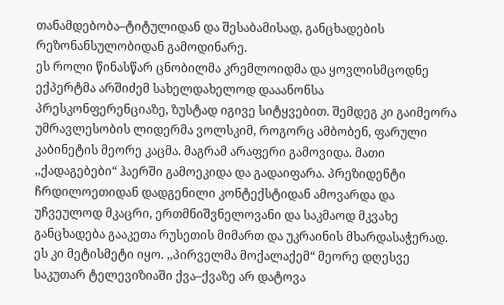თანამდებობა–ტიტულიდან და შესაბამისად, განცხადების რეზონანსულობიდან გამოდინარე.
ეს როლი წინასწარ ცნობილმა კრემლოიდმა და ყოვლისმცოდნე ექპერტმა არშიძემ სახელდახელოდ დააანონსა პრესკონფერენციაზე, ზუსტად იგივე სიტყვებით. შემდეგ კი გაიმეორა უმრავლესობის ლიდერმა ვოლსკიმ, როგორც ამბობენ, ფარული კაბინეტის მეორე კაცმა. მაგრამ არაფერი გამოვიდა. მათი ,,ქადაგებები“ ჰაერში გამოეკიდა და გადაიფარა. პრეზიდენტი ჩრდილოეთიდან დადგენილი კონტექსტიდან ამოვარდა და უჩვეულოდ მკაცრი, ერთმნიშვნელოვანი და საკმაოდ მკვახე განცხადება გააკეთა რუსეთის მიმართ და უკრაინის მხარდასაჭერად. ეს კი მეტისმეტი იყო. ,,პირველმა მოქალაქემ“ მეორე დღესვე საკუთარ ტელევიზიაში ქვა–ქვაზე არ დატოვა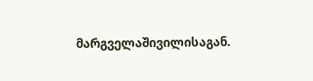მარგველაშივილისაგან.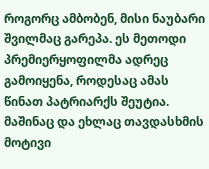როგორც ამბობენ, მისი ნაუბარი შვილმაც გარეპა. ეს მეთოდი პრემიერყოფილმა ადრეც გამოიყენა, როდესაც ამას წინათ პატრიარქს შეუტია. მაშინაც და ეხლაც თავდასხმის მოტივი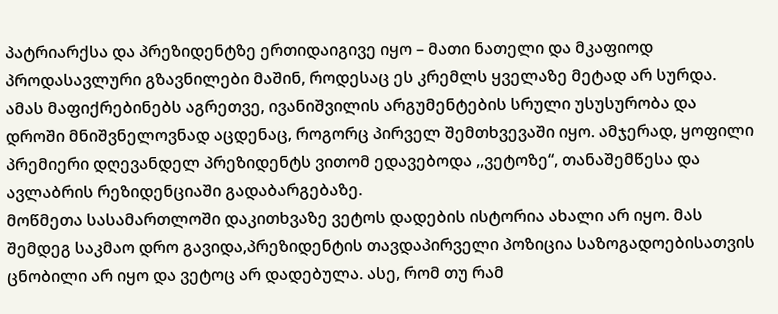პატრიარქსა და პრეზიდენტზე ერთიდაიგივე იყო – მათი ნათელი და მკაფიოდ პროდასავლური გზავნილები მაშინ, როდესაც ეს კრემლს ყველაზე მეტად არ სურდა.
ამას მაფიქრებინებს აგრეთვე, ივანიშვილის არგუმენტების სრული უსუსურობა და დროში მნიშვნელოვნად აცდენაც, როგორც პირველ შემთხვევაში იყო. ამჯერად, ყოფილი პრემიერი დღევანდელ პრეზიდენტს ვითომ ედავებოდა ,,ვეტოზე“, თანაშემწესა და ავლაბრის რეზიდენციაში გადაბარგებაზე.
მოწმეთა სასამართლოში დაკითხვაზე ვეტოს დადების ისტორია ახალი არ იყო. მას შემდეგ საკმაო დრო გავიდა,პრეზიდენტის თავდაპირველი პოზიცია საზოგადოებისათვის ცნობილი არ იყო და ვეტოც არ დადებულა. ასე, რომ თუ რამ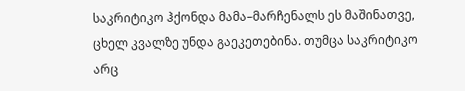საკრიტიკო ჰქონდა მამა–მარჩენალს ეს მაშინათვე, ცხელ კვალზე უნდა გაეკეთებინა. თუმცა საკრიტიკო არც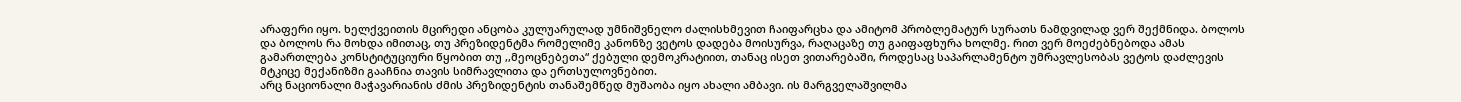არაფერი იყო. ხელქვეითის მცირედი ანცობა კულუარულად უმნიშვნელო ძალისხმევით ჩაიფარცხა და ამიტომ პრობლემატურ სურათს ნამდვილად ვერ შექმნიდა. ბოლოს და ბოლოს რა მოხდა იმითაც, თუ პრეზიდენტმა რომელიმე კანონზე ვეტოს დადება მოისურვა, რაღაცაზე თუ გაიფაფხურა ხოლმე. რით ვერ მოეძებნებოდა ამას გამართლება კონსტიტუციური წყობით თუ ,,მეოცნებეთა“ ქებული დემოკრატიით, თანაც ისეთ ვითარებაში, როდესაც საპარლამენტო უმრავლესობას ვეტოს დაძლევის მტკიცე მექანიზმი გააჩნია თავის სიმრავლითა და ერთსულოვნებით.
არც ნაციონალი მაჭავარიანის ძმის პრეზიდენტის თანაშემწედ მუშაობა იყო ახალი ამბავი. ის მარგველაშვილმა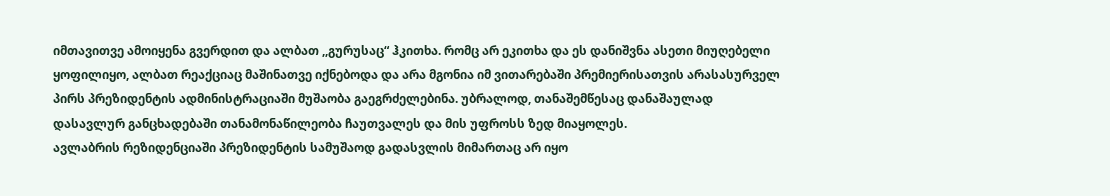იმთავითვე ამოიყენა გვერდით და ალბათ ,,გურუსაც“ ჰკითხა. რომც არ ეკითხა და ეს დანიშვნა ასეთი მიუღებელი ყოფილიყო, ალბათ რეაქციაც მაშინათვე იქნებოდა და არა მგონია იმ ვითარებაში პრემიერისათვის არასასურველ პირს პრეზიდენტის ადმინისტრაციაში მუშაობა გაეგრძელებინა. უბრალოდ, თანაშემწესაც დანაშაულად დასავლურ განცხადებაში თანამონაწილეობა ჩაუთვალეს და მის უფროსს ზედ მიაყოლეს.
ავლაბრის რეზიდენციაში პრეზიდენტის სამუშაოდ გადასვლის მიმართაც არ იყო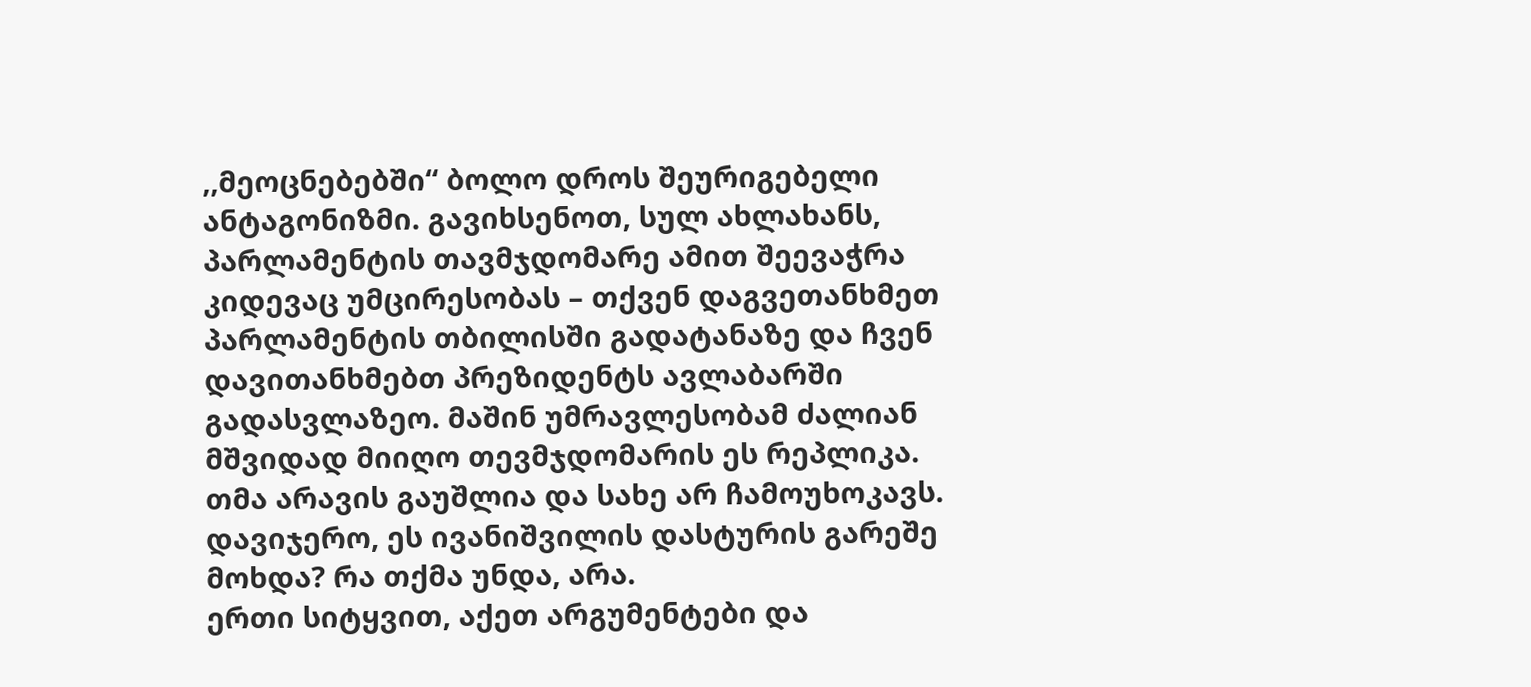,,მეოცნებებში“ ბოლო დროს შეურიგებელი ანტაგონიზმი. გავიხსენოთ, სულ ახლახანს, პარლამენტის თავმჯდომარე ამით შეევაჭრა კიდევაც უმცირესობას – თქვენ დაგვეთანხმეთ პარლამენტის თბილისში გადატანაზე და ჩვენ დავითანხმებთ პრეზიდენტს ავლაბარში გადასვლაზეო. მაშინ უმრავლესობამ ძალიან მშვიდად მიიღო თევმჯდომარის ეს რეპლიკა. თმა არავის გაუშლია და სახე არ ჩამოუხოკავს. დავიჯერო, ეს ივანიშვილის დასტურის გარეშე მოხდა? რა თქმა უნდა, არა.
ერთი სიტყვით, აქეთ არგუმენტები და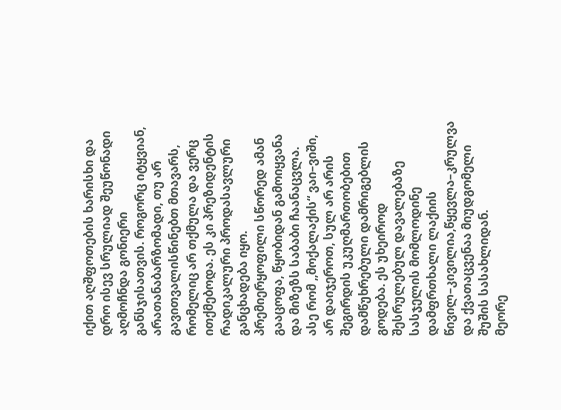იქით აღშფოთების ხარისხი და დრო ისევ სრულიად შეუწონადი აღმოჩნდა გონიერი განსჯისათვის. როგორც იტყვიან, არათანაბარზომადი, თუ არ გავითვალისწინებთ მთავარს, რომელიც არ თქმულა და ვერც ითქმებოდა. ეს კი პრეზიდენტის რადიკალური პროდასავლური განცხადება იყო. პრემიერყოფილი სწორედ ამან გააცოფა, წყობიდან გამოიყვანა და მიზეზს საბაბი ჩაანაცვლა.
ასე რომ ,,მოქალაქის“ ვაი–ვიში, არ დაიჯეროთ, სულ არ არის შეგირდის უკუღმართობებით დამწუხრებული დამრიგებლის გოდება. ეს უხეიროდ შესრულებულ დავალებაზე სასჯელის მომლოდინე დამფრთხალი ლაქიის წივილ–კივილია,წყევლა–კრულვა და ქვათაცვენაა მიუდგომელი შუშის სასახლიდან.
მეორე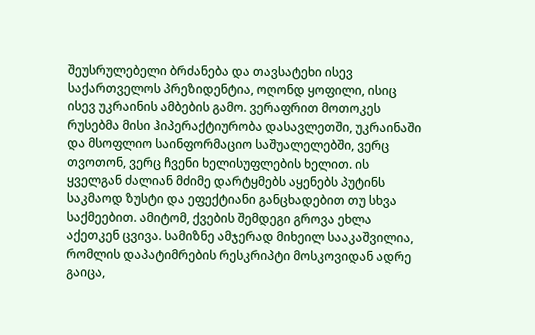შეუსრულებელი ბრძანება და თავსატეხი ისევ საქართველოს პრეზიდენტია, ოღონდ ყოფილი, ისიც ისევ უკრაინის ამბების გამო. ვერაფრით მოთოკეს რუსებმა მისი ჰიპერაქტიურობა დასავლეთში, უკრაინაში და მსოფლიო საინფორმაციო საშუალელებში, ვერც თვოთონ, ვერც ჩვენი ხელისუფლების ხელით. ის ყველგან ძალიან მძიმე დარტყმებს აყენებს პუტინს საკმაოდ ზუსტი და ეფექტიანი განცხადებით თუ სხვა საქმეებით. ამიტომ, ქვების შემდეგი გროვა ეხლა აქეთკენ ცვივა. სამიზნე ამჯერად მიხეილ სააკაშვილია, რომლის დაპატიმრების რესკრიპტი მოსკოვიდან ადრე გაიცა,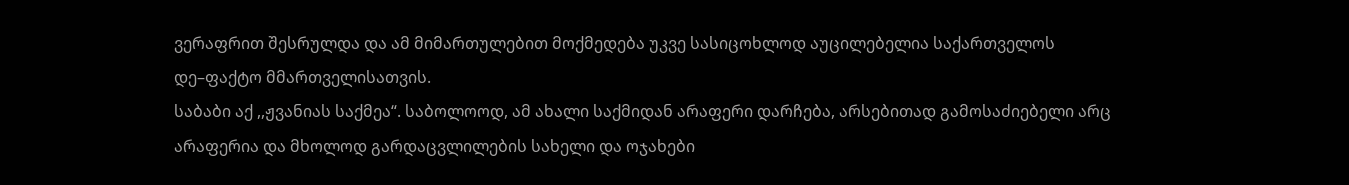ვერაფრით შესრულდა და ამ მიმართულებით მოქმედება უკვე სასიცოხლოდ აუცილებელია საქართველოს დე–ფაქტო მმართველისათვის.
საბაბი აქ ,,ჟვანიას საქმეა“. საბოლოოდ, ამ ახალი საქმიდან არაფერი დარჩება, არსებითად გამოსაძიებელი არც არაფერია და მხოლოდ გარდაცვლილების სახელი და ოჯახები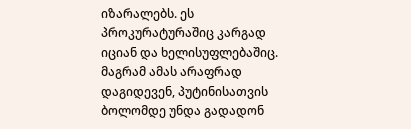იზარალებს. ეს პროკურატურაშიც კარგად იციან და ხელისუფლებაშიც. მაგრამ ამას არაფრად დაგიდევენ, პუტინისათვის ბოლომდე უნდა გადადონ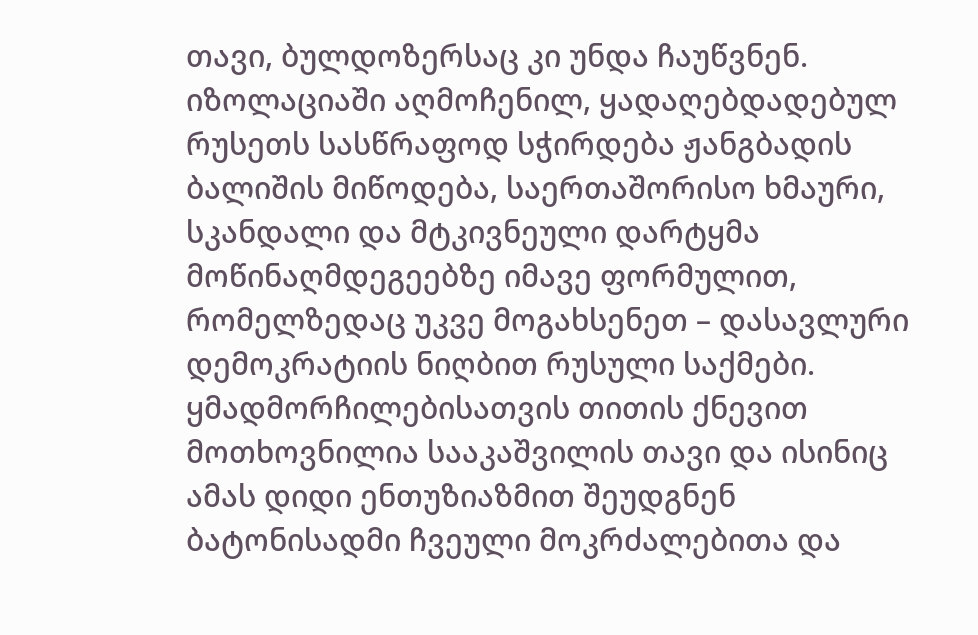თავი, ბულდოზერსაც კი უნდა ჩაუწვნენ. იზოლაციაში აღმოჩენილ, ყადაღებდადებულ რუსეთს სასწრაფოდ სჭირდება ჟანგბადის ბალიშის მიწოდება, საერთაშორისო ხმაური, სკანდალი და მტკივნეული დარტყმა მოწინაღმდეგეებზე იმავე ფორმულით, რომელზედაც უკვე მოგახსენეთ – დასავლური დემოკრატიის ნიღბით რუსული საქმები.
ყმადმორჩილებისათვის თითის ქნევით მოთხოვნილია სააკაშვილის თავი და ისინიც ამას დიდი ენთუზიაზმით შეუდგნენ ბატონისადმი ჩვეული მოკრძალებითა და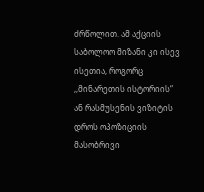ძრწოლით. ამ აქციის საბოლოო მიზანი კი ისევ ისეთია, როგორც ,,მინარეთის ისტორიის“ ან რასმუსენის ვიზიტის დროს ოპოზიციის მასობრივი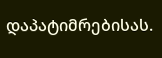დაპატიმრებისას.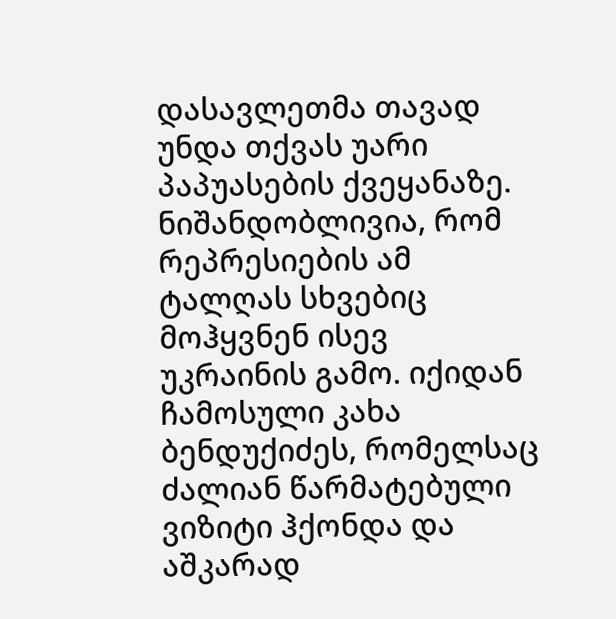დასავლეთმა თავად უნდა თქვას უარი პაპუასების ქვეყანაზე.
ნიშანდობლივია, რომ რეპრესიების ამ ტალღას სხვებიც მოჰყვნენ ისევ უკრაინის გამო. იქიდან ჩამოსული კახა ბენდუქიძეს, რომელსაც ძალიან წარმატებული ვიზიტი ჰქონდა და აშკარად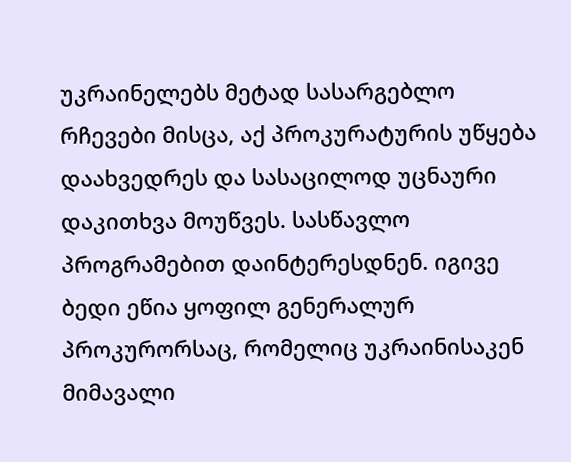უკრაინელებს მეტად სასარგებლო რჩევები მისცა, აქ პროკურატურის უწყება დაახვედრეს და სასაცილოდ უცნაური დაკითხვა მოუწვეს. სასწავლო პროგრამებით დაინტერესდნენ. იგივე ბედი ეწია ყოფილ გენერალურ პროკურორსაც, რომელიც უკრაინისაკენ მიმავალი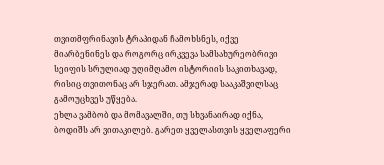თვითმფრინავის ტრაპიდან ჩამოხსნეს, იქვე მიარბენინეს და როგორც ირკვევა სამსახურეობრივი სეიფის სრულიად უღიმღამო ისტორიის საკითხავად, რისიც თვითონაც არ სჯერათ. ამჯერად სააკაშვილსაც გამოუცხვეს უწყება.
ეხლა ვამბობ და მომავალში, თუ სხვანაირად იქნა, ბოდიშს არ ვითაკილებ. გარეთ ყველასთვის ყველაფერი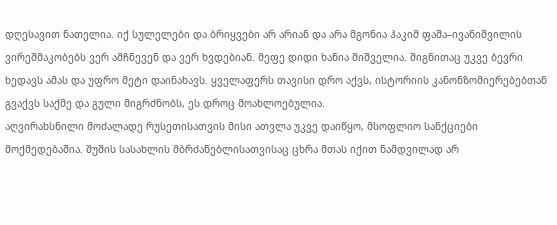დღესავით ნათელია. იქ სულელები და ბრიყვები არ არიან და არა მგონია ჰაკიმ ფაშა–ივანიშვილის ვირეშმაკობებს ვერ ამჩნევენ და ვერ ხვდებიან. მეფე დიდი ხანია შიშველია. შიგნითაც უკვე ბევრი ხედავს ამას და უფრო მეტი დაინახავს. ყველაფერს თავისი დრო აქვს, ისტორიის კანონზომიერებებთან გვაქვს საქმე და გული მიგრძნობს, ეს დროც მოახლოებულია.
აღვირახსნილი მოძალადე რუსეთისათვის მისი ათვლა უკვე დაიწყო, მსოფლიო სანქციები მოქმედებაშია. შუშის სასახლის მბრძანებლისათვისაც ცხრა მთას იქით ნამდვილად არ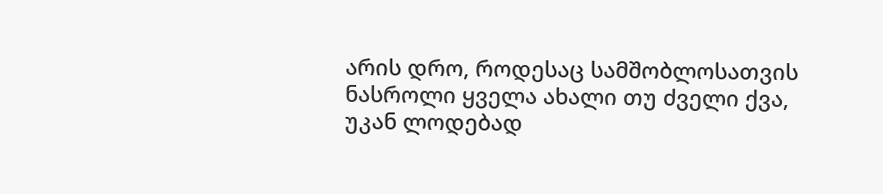არის დრო, როდესაც სამშობლოსათვის ნასროლი ყველა ახალი თუ ძველი ქვა, უკან ლოდებად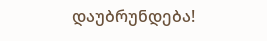დაუბრუნდება!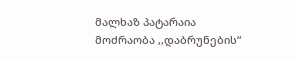მალხაზ პატარაია
მოძრაობა ,,დაბრუნების“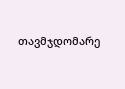თავმჯდომარე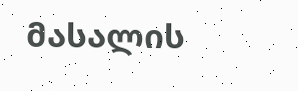მასალის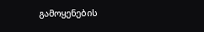გამოყენების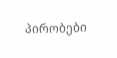პირობები